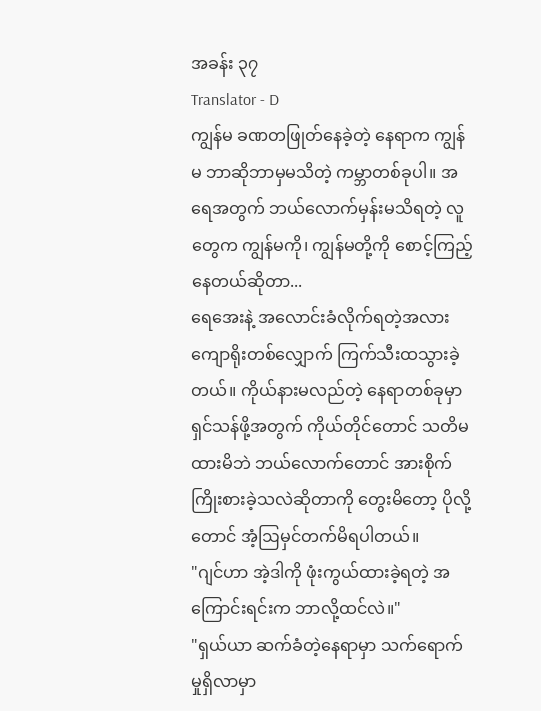အခန်း ၃၇
Translator - D
ကျွန်မ ခဏတဖြုတ်နေခဲ့တဲ့ နေရာက ကျွန်မ ဘာဆိုဘာမှမသိတဲ့ ကမ္ဘာတစ်ခုပါ။ အရေအတွက် ဘယ်လောက်မှန်းမသိရတဲ့ လူတွေက ကျွန်မကို၊ ကျွန်မတို့ကို စောင့်ကြည့်နေတယ်ဆိုတာ...
ရေအေးနဲ့ အလောင်းခံလိုက်ရတဲ့အလား ကျောရိုးတစ်လျှောက် ကြက်သီးထသွားခဲ့တယ်။ ကိုယ်နားမလည်တဲ့ နေရာတစ်ခုမှာ ရှင်သန်ဖို့အတွက် ကိုယ်တိုင်တောင် သတိမထားမိဘဲ ဘယ်လောက်တောင် အားစိုက်ကြိုးစားခဲ့သလဲဆိုတာကို တွေးမိတော့ ပိုလို့တောင် အံ့ဩမှင်တက်မိရပါတယ်။
"ဂျင်ဟာ အဲ့ဒါကို ဖုံးကွယ်ထားခဲ့ရတဲ့ အကြောင်းရင်းက ဘာလို့ထင်လဲ။"
"ရှယ်ယာ ဆက်ခံတဲ့နေရာမှာ သက်ရောက်မှုရှိလာမှာ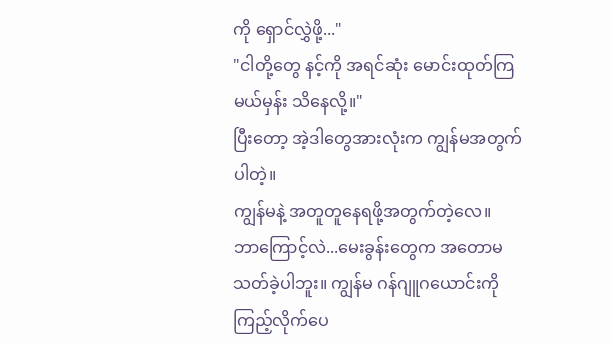ကို ရှောင်လွှဲဖို့..."
"ငါတို့တွေ နင့်ကို အရင်ဆုံး မောင်းထုတ်ကြမယ်မှန်း သိနေလို့။"
ပြီးတော့ အဲ့ဒါတွေအားလုံးက ကျွန်မအတွက်ပါတဲ့။
ကျွန်မနဲ့ အတူတူနေရဖို့အတွက်တဲ့လေ။
ဘာကြောင့်လဲ...မေးခွန်းတွေက အတောမသတ်ခဲ့ပါဘူး။ ကျွန်မ ဂန်ဂျူဂယောင်းကို ကြည့်လိုက်ပေ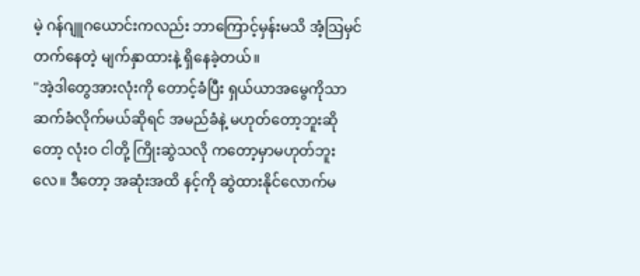မဲ့ ဂန်ဂျူဂယောင်းကလည်း ဘာကြောင့်မှန်းမသိ အံ့ဩမှင်တက်နေတဲ့ မျက်နှာထားနဲ့ ရှိနေခဲ့တယ်။
"အဲ့ဒါတွေအားလုံးကို တောင့်ခံပြီး ရှယ်ယာအမွေကိုသာ ဆက်ခံလိုက်မယ်ဆိုရင် အမည်ခံနဲ့ မဟုတ်တော့ဘူးဆိုတော့ လုံးဝ ငါတို့ ကြိုးဆွဲသလို ကတော့မှာမဟုတ်ဘူးလေ။ ဒီတော့ အဆုံးအထိ နင့်ကို ဆွဲထားနိုင်လောက်မ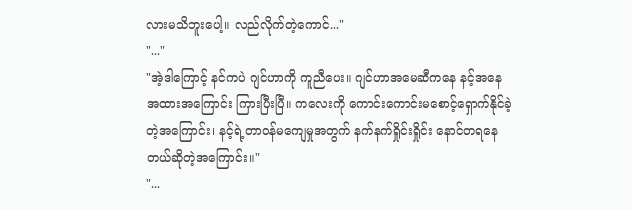လားမသိဘူးပေါ့။ လည်လိုက်တဲ့ကောင်..."
"..."
"အဲ့ဒါကြောင့် နင်ကပဲ ဂျင်ဟာကို ကူညီပေး။ ဂျင်ဟာအမေဆီကနေ နင့်အနေအထားအကြောင်း ကြားပြီးပြီ။ ကလေးကို ကောင်းကောင်းမစောင့်ရှောက်နိုင်ခဲ့တဲ့အကြောင်း၊ နင့်ရဲ့တာဝန်မကျေမှုအတွက် နက်နက်ရှိုင်းရှိုင်း နောင်တရနေတယ်ဆိုတဲ့အကြောင်း။"
"...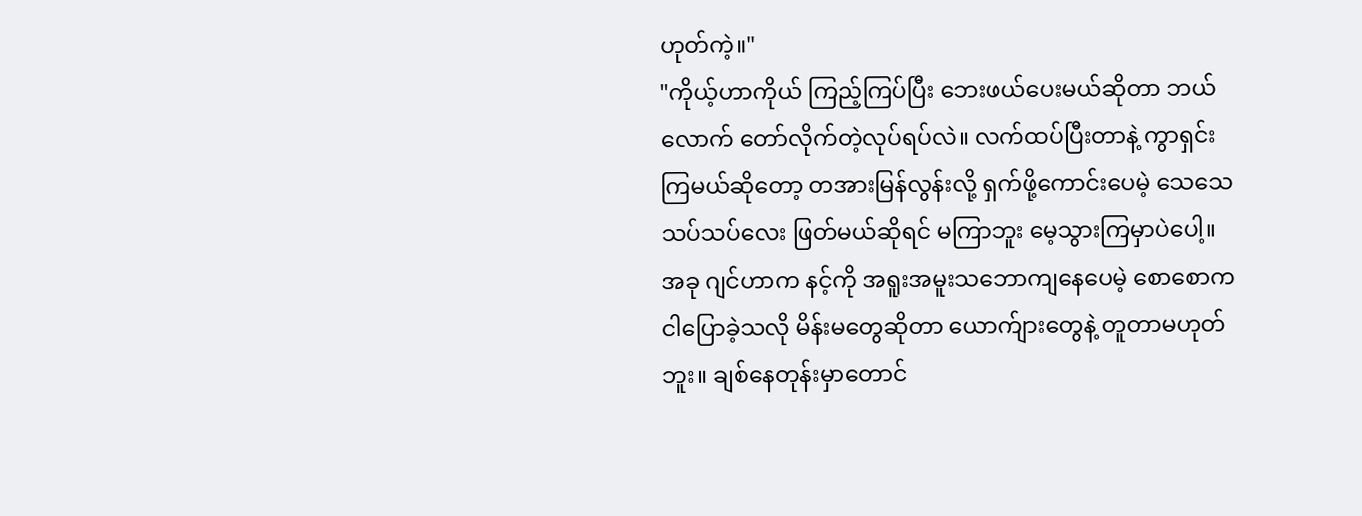ဟုတ်ကဲ့။"
"ကိုယ့်ဟာကိုယ် ကြည့်ကြပ်ပြီး ဘေးဖယ်ပေးမယ်ဆိုတာ ဘယ်လောက် တော်လိုက်တဲ့လုပ်ရပ်လဲ။ လက်ထပ်ပြီးတာနဲ့ ကွာရှင်းကြမယ်ဆိုတော့ တအားမြန်လွန်းလို့ ရှက်ဖို့ကောင်းပေမဲ့ သေသေသပ်သပ်လေး ဖြတ်မယ်ဆိုရင် မကြာဘူး မေ့သွားကြမှာပဲပေါ့။ အခု ဂျင်ဟာက နင့်ကို အရူးအမူးသဘောကျနေပေမဲ့ စောစောက ငါပြောခဲ့သလို မိန်းမတွေဆိုတာ ယောက်ျားတွေနဲ့ တူတာမဟုတ်ဘူး။ ချစ်နေတုန်းမှာတောင်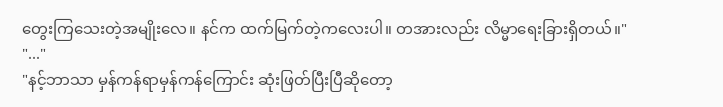တွေးကြသေးတဲ့အမျိုးလေ။ နင်က ထက်မြက်တဲ့ကလေးပါ။ တအားလည်း လိမ္မာရေးခြားရှိတယ်။"
"..."
"နင့်ဘာသာ မှန်ကန်ရာမှန်ကန်ကြောင်း ဆုံးဖြတ်ပြီးပြီဆိုတော့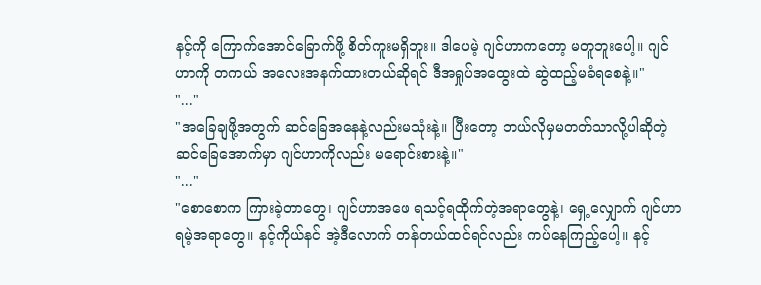နင့်ကို ကြောက်အောင်ခြောက်ဖို့ စိတ်ကူးမရှိဘူး။ ဒါပေမဲ့ ဂျင်ဟာကတော့ မတူဘူးပေါ့။ ဂျင်ဟာကို တကယ် အလေးအနက်ထားတယ်ဆိုရင် ဒီအရှုပ်အထွေးထဲ ဆွဲထည့်မခံရစေနဲ့။"
"..."
"အခြေချဖို့အတွက် ဆင်ခြေအနေနဲ့လည်းမသုံးနဲ့။ ပြီးတော့ ဘယ်လိုမှမတတ်သာလို့ပါဆိုတဲ့ ဆင်ခြေအောက်မှာ ဂျင်ဟာကိုလည်း မရောင်းစားနဲ့။"
"..."
"စောစောက ကြားခဲ့တာတွေ၊ ဂျင်ဟာအဖေ ရသင့်ရထိုက်တဲ့အရာတွေနဲ့၊ ရှေ့လျှောက် ဂျင်ဟာ ရမဲ့အရာတွေ။ နင့်ကိုယ်နင် အဲ့ဒီလောက် တန်တယ်ထင်ရင်လည်း ကပ်နေကြည့်ပေါ့။ နင့်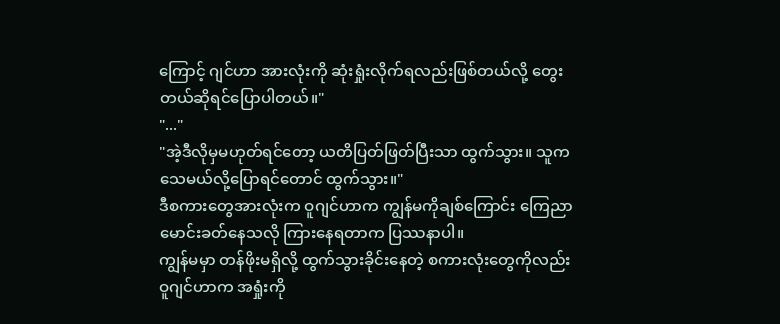ကြောင့် ဂျင်ဟာ အားလုံးကို ဆုံးရှုံးလိုက်ရလည်းဖြစ်တယ်လို့ တွေးတယ်ဆိုရင်ပြောပါတယ်။"
"..."
"အဲ့ဒီလိုမှမဟုတ်ရင်တော့ ယတိပြတ်ဖြတ်ပြီးသာ ထွက်သွား။ သူက သေမယ်လို့ပြောရင်တောင် ထွက်သွား။"
ဒီစကားတွေအားလုံးက ဝူဂျင်ဟာက ကျွန်မကိုချစ်ကြောင်း ကြေညာမောင်းခတ်နေသလို ကြားနေရတာက ပြဿနာပါ။
ကျွန်မမှာ တန်ဖိုးမရှိလို့ ထွက်သွားခိုင်းနေတဲ့ စကားလုံးတွေကိုလည်း ဝူဂျင်ဟာက အရှုံးကို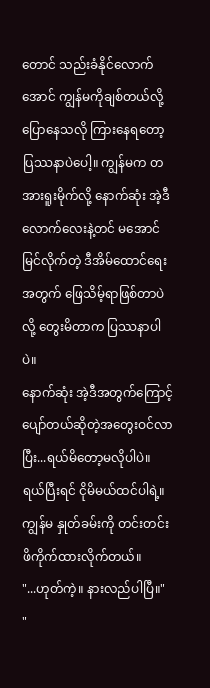တောင် သည်းခံနိုင်လောက်အောင် ကျွန်မကိုချစ်တယ်လို့ ပြောနေသလို ကြားနေရတော့ ပြဿနာပဲပေါ့။ ကျွန်မက တအားရူးမိုက်လို့ နောက်ဆုံး အဲ့ဒီလောက်လေးနဲ့တင် မအောင်မြင်လိုက်တဲ့ ဒီအိမ်ထောင်ရေးအတွက် ဖြေသိမ့်ရာဖြစ်တာပဲလို့ တွေးမိတာက ပြဿနာပါပဲ။
နောက်ဆုံး အဲ့ဒီအတွက်ကြောင့် ပျော်တယ်ဆိုတဲ့အတွေးဝင်လာပြီး...ရယ်မိတော့မလိုပါပဲ။ ရယ်ပြီးရင် ငိုမိမယ်ထင်ပါရဲ့။
ကျွန်မ နှုတ်ခမ်းကို တင်းတင်းဖိကိုက်ထားလိုက်တယ်။
"...ဟုတ်ကဲ့။ နားလည်ပါပြီ။"
"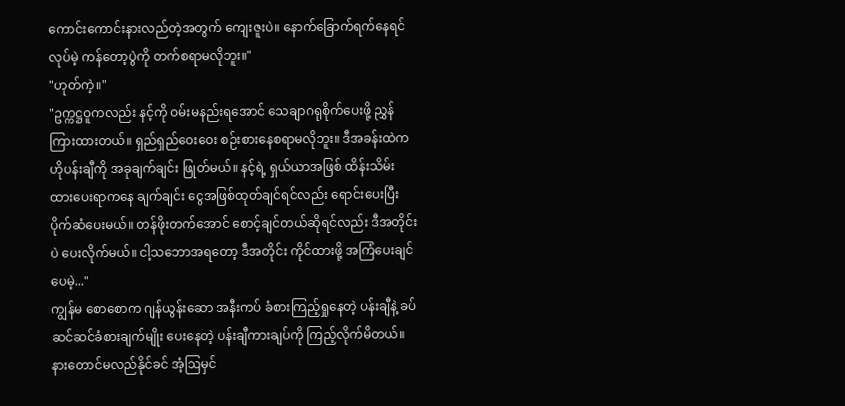ကောင်းကောင်းနားလည်တဲ့အတွက် ကျေးဇူးပဲ။ နောက်ခြောက်ရက်နေရင်လုပ်မဲ့ ကန်တော့ပွဲကို တက်စရာမလိုဘူး။"
"ဟုတ်ကဲ့။"
"ဥက္ကဋ္ဌဝူကလည်း နင့်ကို ဝမ်းမနည်းရအောင် သေချာဂရုစိုက်ပေးဖို့ ညွှန်ကြားထားတယ်။ ရှည်ရှည်ဝေးဝေး စဉ်းစားနေစရာမလိုဘူး။ ဒီအခန်းထဲက ဟိုပန်းချီကို အခုချက်ချင်း ဖြုတ်မယ်။ နင့်ရဲ့ ရှယ်ယာအဖြစ် ထိန်းသိမ်းထားပေးရာကနေ ချက်ချင်း ငွေအဖြစ်ထုတ်ချင်ရင်လည်း ရောင်းပေးပြီး ပိုက်ဆံပေးမယ်။ တန်ဖိုးတက်အောင် စောင့်ချင်တယ်ဆိုရင်လည်း ဒီအတိုင်းပဲ ပေးလိုက်မယ်။ ငါ့သဘောအရတော့ ဒီအတိုင်း ကိုင်ထားဖို့ အကြံပေးချင်ပေမဲ့..."
ကျွန်မ စောစောက ဂျန်ယွန်းဆော အနီးကပ် ခံစားကြည့်ရှုနေတဲ့ ပန်းချီနဲ့ ခပ်ဆင်ဆင်ခံစားချက်မျိုး ပေးနေတဲ့ ပန်းချီကားချပ်ကို ကြည့်လိုက်မိတယ်။ နားတောင်မလည်နိုင်ခင် အံ့ဩမှင်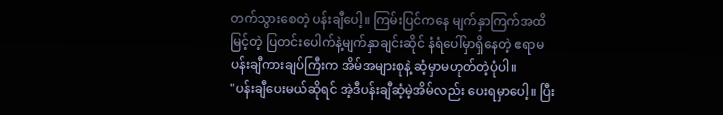တက်သွားစေတဲ့ ပန်းချီပေါ့။ ကြမ်းပြင်ကနေ မျက်နှာကြက်အထိမြင့်တဲ့ ပြတင်းပေါက်နဲ့မျက်နှာချင်းဆိုင် နံရံပေါ်မှာရှိနေတဲ့ ဧရာမပန်းချီကားချပ်ကြီးက အိမ်အများစုနဲ့ ဆံ့မှာမဟုတ်တဲ့ပုံပါ။
"ပန်းချီပေးမယ်ဆိုရင် အဲ့ဒီပန်းချီဆံ့မဲ့အိမ်လည်း ပေးရမှာပေါ့။ ပြီး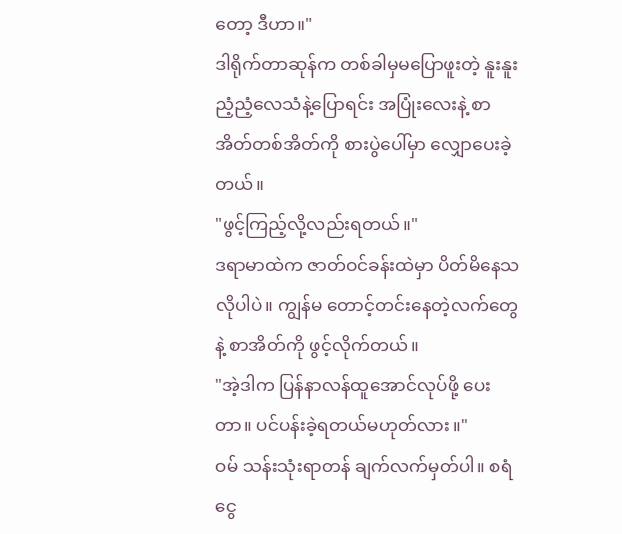တော့ ဒီဟာ။"
ဒါရိုက်တာဆုန်က တစ်ခါမှမပြောဖူးတဲ့ နူးနူးညံ့ညံ့လေသံနဲ့ပြောရင်း အပြုံးလေးနဲ့ စာအိတ်တစ်အိတ်ကို စားပွဲပေါ်မှာ လျှောပေးခဲ့တယ်။
"ဖွင့်ကြည့်လို့လည်းရတယ်။"
ဒရာမာထဲက ဇာတ်ဝင်ခန်းထဲမှာ ပိတ်မိနေသလိုပါပဲ။ ကျွန်မ တောင့်တင်းနေတဲ့လက်တွေနဲ့ စာအိတ်ကို ဖွင့်လိုက်တယ်။
"အဲ့ဒါက ပြန်နာလန်ထူအောင်လုပ်ဖို့ ပေးတာ။ ပင်ပန်းခဲ့ရတယ်မဟုတ်လား။"
ဝမ် သန်းသုံးရာတန် ချက်လက်မှတ်ပါ။ စရံငွေ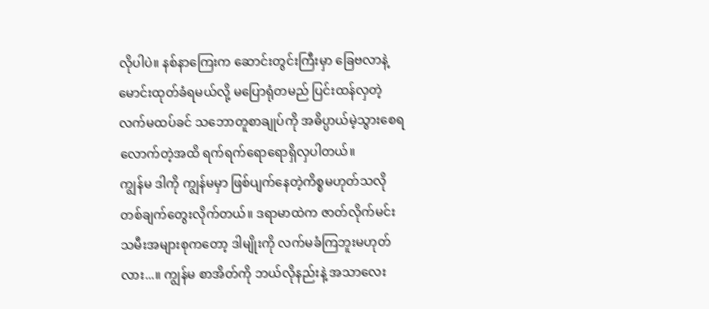လိုပါပဲ။ နစ်နာကြေးက ဆောင်းတွင်းကြီးမှာ ခြေဗလာနဲ့ မောင်းထုတ်ခံရမယ်လို့ မပြောရုံတမည် ပြင်းထန်လှတဲ့ လက်မထပ်ခင် သဘောတူစာချုပ်ကို အဓိပ္ပာယ်မဲ့သွားစေရလောက်တဲ့အထိ ရက်ရက်ရောရောရှိလှပါတယ်။
ကျွန်မ ဒါကို ကျွန်မမှာ ဖြစ်ပျက်နေတဲ့ကိစ္စမဟုတ်သလို တစ်ချက်တွေးလိုက်တယ်။ ဒရာမာထဲက ဇာတ်လိုက်မင်းသမီးအများစုကတော့ ဒါမျိုးကို လက်မခံကြဘူးမဟုတ်လား...။ ကျွန်မ စာအိတ်ကို ဘယ်လိုနည်းနဲ့ အသာလေး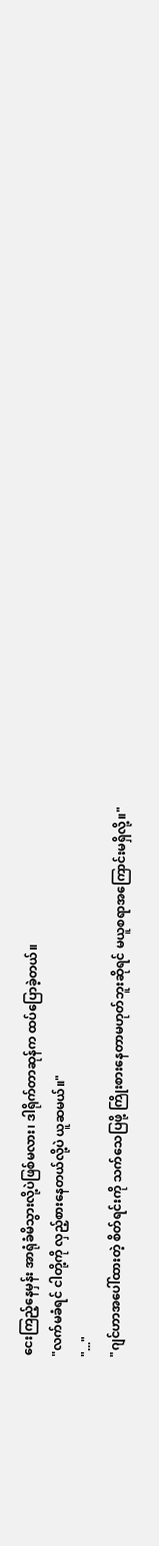ငေးကြည့်နေမှန်း အာရုံခံမိသွားလို့ပဲဖြစ်မလား၊ ဒါရိုက်တာဆုန်က ထပ်ပြောခဲ့တယ်။
"လက်မခံရင် ငါတို့ကို လှည့်စားနေတယ်လို့ပဲ ယူဆမယ်။"
"..."
"ဂျင်ဟာအပေါ်ထားတဲ့ စိတ်ရင်းကို သက်သေပြဖို့ ကြိုးစားနေတာမဟုတ်ဘူးဆိုရင် မယူစရာအကြောင်းမရှိလို့။"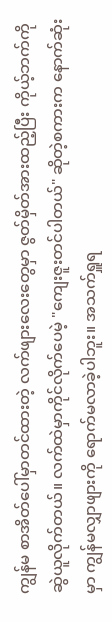ကျွန်မ စာအိတ်ပေါ်မှာတင်ထားတဲ့ လက်ဖျားလေးတွေမှာ ဇွတ်မှိတ်အားထည့်ပြီး ကိုယ့်ဘက်ကို ဆွဲယူလိုက်တယ်။ လက်ထဲမှာကိုင်လိုက်ပေမဲ့ "ကျေးဇူးတင်ပါတယ်" ဆိုတဲ့စကားက နောက်ဆုံးမှာ ကျွန်မလျှာဖျားကို ရောက်မလာခဲ့ပါဘူး။ အသက်ရှူရ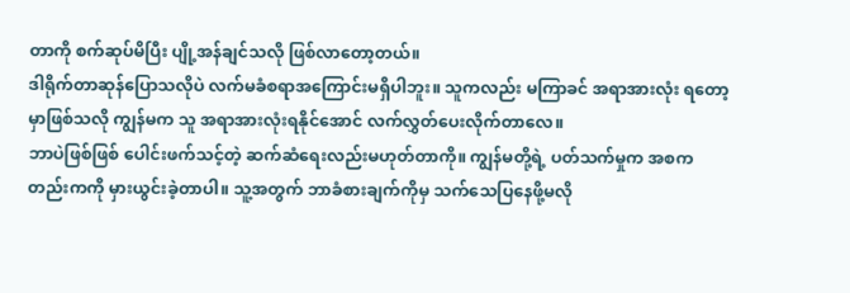တာကို စက်ဆုပ်မိပြီး ပျို့အန်ချင်သလို ဖြစ်လာတော့တယ်။
ဒါရိုက်တာဆုန်ပြောသလိုပဲ လက်မခံစရာအကြောင်းမရှိပါဘူး။ သူကလည်း မကြာခင် အရာအားလုံး ရတော့မှာဖြစ်သလို ကျွန်မက သူ အရာအားလုံးရနိုင်အောင် လက်လွှတ်ပေးလိုက်တာလေ။
ဘာပဲဖြစ်ဖြစ် ပေါင်းဖက်သင့်တဲ့ ဆက်ဆံရေးလည်းမဟုတ်တာကို။ ကျွန်မတို့ရဲ့ ပတ်သက်မှုက အစကတည်းကကို မှားယွင်းခဲ့တာပါ။ သူ့အတွက် ဘာခံစားချက်ကိုမှ သက်သေပြနေဖို့မလို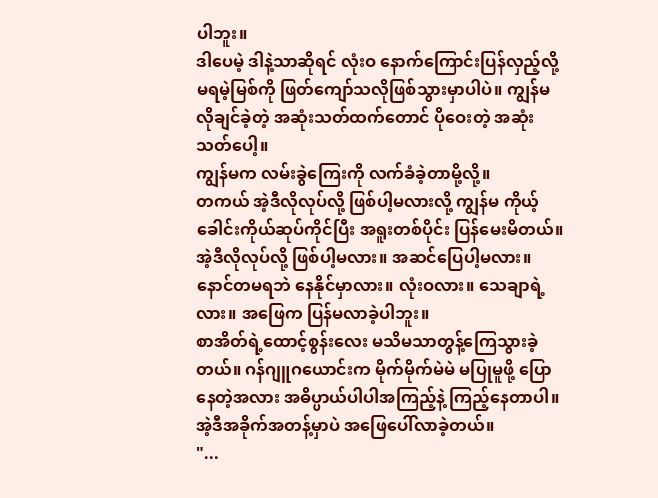ပါဘူး။
ဒါပေမဲ့ ဒါနဲ့သာဆိုရင် လုံးဝ နောက်ကြောင်းပြန်လှည့်လို့မရမဲ့မြစ်ကို ဖြတ်ကျော်သလိုဖြစ်သွားမှာပါပဲ။ ကျွန်မလိုချင်ခဲ့တဲ့ အဆုံးသတ်ထက်တောင် ပိုဝေးတဲ့ အဆုံးသတ်ပေါ့။
ကျွန်မက လမ်းခွဲကြေးကို လက်ခံခဲ့တာမို့လို့။
တကယ် အဲ့ဒီလိုလုပ်လို့ ဖြစ်ပါ့မလားလို့ ကျွန်မ ကိုယ့်ခေါင်းကိုယ်ဆုပ်ကိုင်ပြီး အရူးတစ်ပိုင်း ပြန်မေးမိတယ်။ အဲ့ဒီလိုလုပ်လို့ ဖြစ်ပါ့မလား။ အဆင်ပြေပါ့မလား။ နောင်တမရဘဲ နေနိုင်မှာလား။ လုံးဝလား။ သေချာရဲ့လား။ အဖြေက ပြန်မလာခဲ့ပါဘူး။
စာအိတ်ရဲ့ထောင့်စွန်းလေး မသိမသာတွန့်ကြေသွားခဲ့တယ်။ ဂန်ဂျူဂယောင်းက မိုက်မိုက်မဲမဲ မပြုမူဖို့ ပြောနေတဲ့အလား အဓိပ္ပာယ်ပါပါအကြည့်နဲ့ ကြည့်နေတာပါ။
အဲ့ဒီအခိုက်အတန့်မှာပဲ အဖြေပေါ်လာခဲ့တယ်။
"...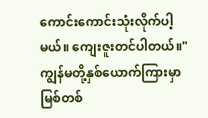ကောင်းကောင်းသုံးလိုက်ပါ့မယ်။ ကျေးဇူးတင်ပါတယ်။"
ကျွန်မတို့နှစ်ယောက်ကြားမှာ မြစ်တစ်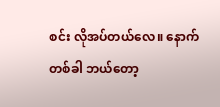စင်း လိုအပ်တယ်လေ။ နောက်တစ်ခါ ဘယ်တော့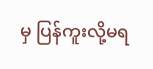မှ ပြန်ကူးလို့မရ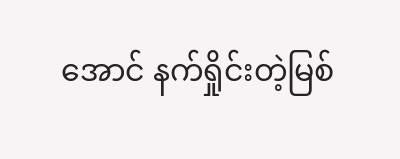အောင် နက်ရှိုင်းတဲ့မြစ်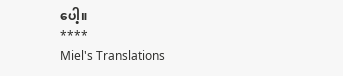ပေါ့။
****
Miel's Translations